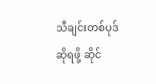သီချင်းတစ်ပုဒ်ဆိုရဖို့ ဆိုင်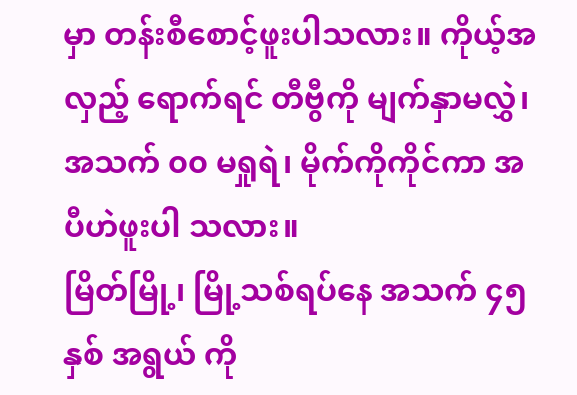မှာ တန်းစီစောင့်ဖူးပါသလား။ ကိုယ့်အလှည့် ရောက်ရင် တီဗွီကို မျက်နှာမလွှဲ၊ အသက် ၀၀ မရှုရဲ၊ မိုက်ကိုကိုင်ကာ အပီဟဲဖူးပါ သလား။
မြိတ်မြို့၊ မြို့သစ်ရပ်နေ အသက် ၄၅ နှစ် အရွယ် ကို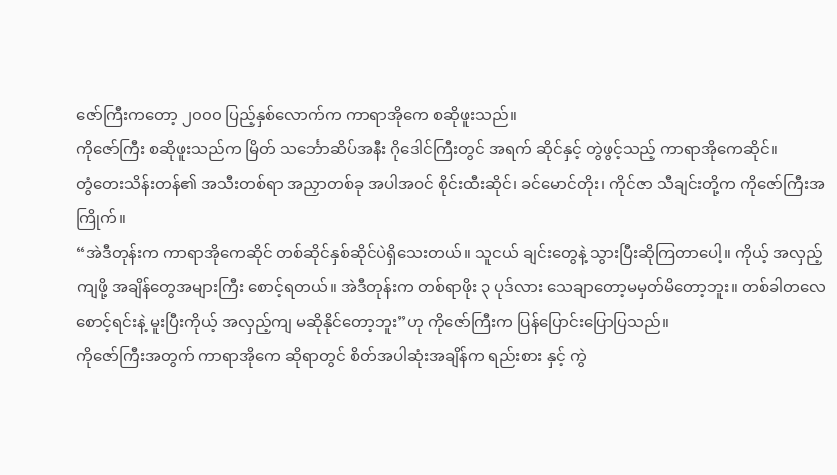ဇော်ကြီးကတော့ ၂၀၀၀ ပြည့်နှစ်လောက်က ကာရာအိုကေ စဆိုဖူးသည်။
ကိုဇော်ကြီး စဆိုဖူးသည်က မြိတ် သင်္ဘောဆိပ်အနီး ဂိုဒေါင်ကြီးတွင် အရက် ဆိုင်နှင့် တွဲဖွင့်သည့် ကာရာအိုကေဆိုင်။
တွံတေးသိန်းတန်၏ အသီးတစ်ရာ အညှာတစ်ခု အပါအဝင် စိုင်းထီးဆိုင်၊ ခင်မောင်တိုး၊ ကိုင်ဇာ သီချင်းတို့က ကိုဇော်ကြီးအကြိုက်။
“အဲဒီတုန်းက ကာရာအိုကေဆိုင် တစ်ဆိုင်နှစ်ဆိုင်ပဲရှိသေးတယ်။ သူငယ် ချင်းတွေနဲ့ သွားပြီးဆိုကြတာပေါ့။ ကိုယ့် အလှည့်ကျဖို့ အချိန်တွေအများကြီး စောင့်ရတယ်။ အဲဒီတုန်းက တစ်ရာဖိုး ၃ ပုဒ်လား သေချာတော့မမှတ်မိတော့ဘူး။ တစ်ခါတလေ စောင့်ရင်းနဲ့ မူးပြီးကိုယ့် အလှည့်ကျ မဆိုနိုင်တော့ဘူး”ဟု ကိုဇော်ကြီးက ပြန်ပြောင်းပြောပြသည်။
ကိုဇော်ကြီးအတွက် ကာရာအိုကေ ဆိုရာတွင် စိတ်အပါဆုံးအချိန်က ရည်းစား နှင့် ကွဲ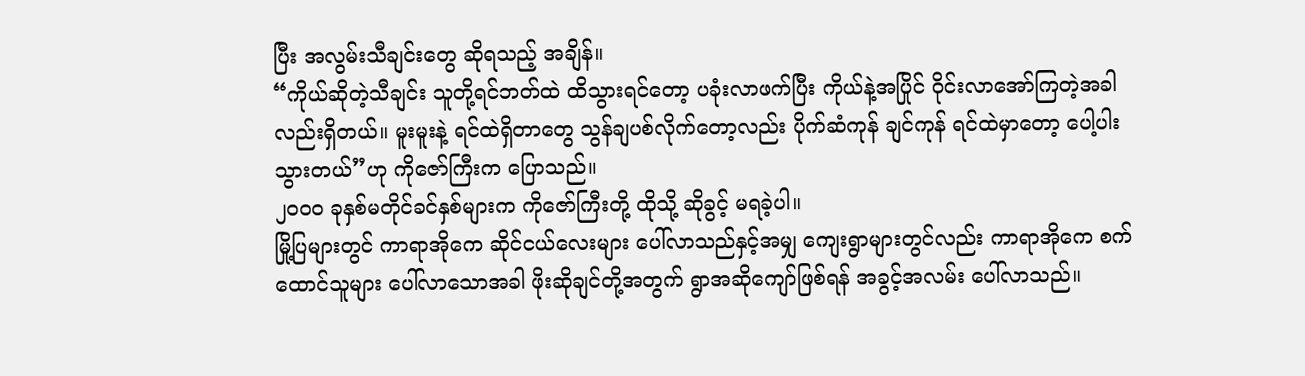ပြီး အလွမ်းသီချင်းတွေ ဆိုရသည့် အချိန်။
“ကိုယ်ဆိုတဲ့သီချင်း သူတို့ရင်ဘတ်ထဲ ထိသွားရင်တော့ ပခုံးလာဖက်ပြီး ကိုယ်နဲ့အပြိုင် ဝိုင်းလာအော်ကြတဲ့အခါ လည်းရှိတယ်။ မူးမူးနဲ့ ရင်ထဲရှိတာတွေ သွန်ချပစ်လိုက်တော့လည်း ပိုက်ဆံကုန် ချင်ကုန် ရင်ထဲမှာတော့ ပေါ့ပါးသွားတယ်”ဟု ကိုဇော်ကြီးက ပြောသည်။
၂၀၀၀ ခုနှစ်မတိုင်ခင်နှစ်များက ကိုဇော်ကြီးတို့ ထိုသို့ ဆိုခွင့် မရခဲ့ပါ။
မြို့ပြများတွင် ကာရာအိုကေ ဆိုင်ငယ်လေးများ ပေါ်လာသည်နှင့်အမျှ ကျေးရွာများတွင်လည်း ကာရာအိုကေ စက်ထောင်သူများ ပေါ်လာသောအခါ ဖိုးဆိုချင်တို့အတွက် ရွာအဆိုကျော်ဖြစ်ရန် အခွင့်အလမ်း ပေါ်လာသည်။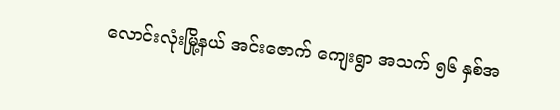လောင်းလုံးမြို့နယ် အင်းဇောက် ကျေးရွာ အသက် ၅၆ နှစ်အ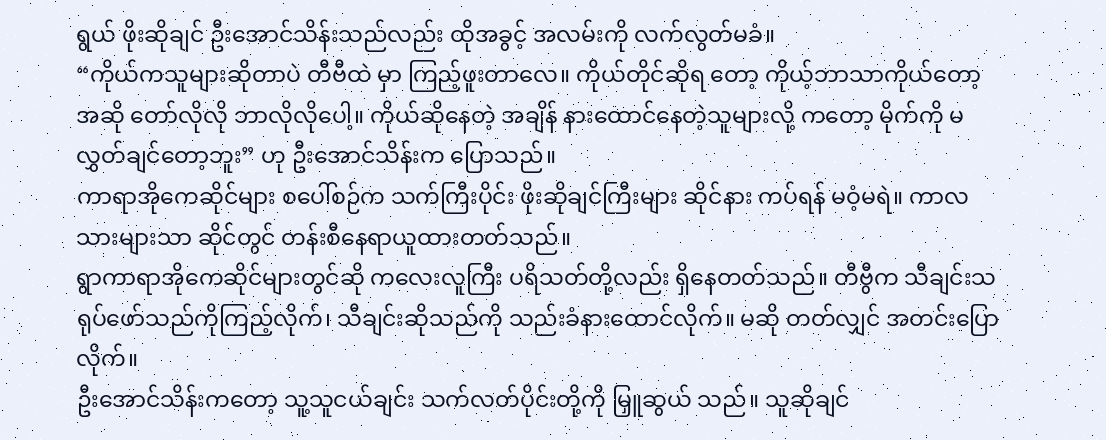ရွယ် ဖိုးဆိုချင် ဦးအောင်သိန်းသည်လည်း ထိုအခွင့် အလမ်းကို လက်လွတ်မခံ။
“ကိုယ်ကသူများဆိုတာပဲ တီဗီထဲ မှာ ကြည့်ဖူးတာလေ။ ကိုယ်တိုင်ဆိုရ တော့ ကိုယ့်ဘာသာကိုယ်တော့ အဆို တော်လိုလို ဘာလိုလိုပေါ့။ ကိုယ်ဆိုနေတဲ့ အချိန် နားထောင်နေတဲ့သူများလို့ ကတော့ မိုက်ကို မလွှတ်ချင်တော့ဘူး” ဟု ဦးအောင်သိန်းက ပြောသည်။
ကာရာအိုကေဆိုင်များ စပေါ်စဉ်က သက်ကြီးပိုင်း ဖိုးဆိုချင်ကြီးများ ဆိုင်နား ကပ်ရန် မဝံ့မရဲ။ ကာလသားများသာ ဆိုင်တွင် တန်းစီနေရာယူထားတတ်သည်။
ရွာကာရာအိုကေဆိုင်များတွင်ဆို ကလေးလူကြီး ပရိသတ်တို့လည်း ရှိနေတတ်သည်။ တီဗွီက သီချင်းသရုပ်ဖော်သည်ကိုကြည့်လိုက်၊ သီချင်းဆိုသည်ကို သည်းခံနားထောင်လိုက်။ မဆို တတ်လျှင် အတင်းပြောလိုက်။
ဦးအောင်သိန်းကတော့ သူ့သူငယ်ချင်း သက်လတ်ပိုင်းတို့ကို မြှူဆွယ် သည်။ သူဆိုချင်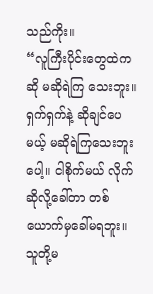သည်ကိုး။
“လူကြီးပိုင်းတွေထဲကဆို မဆိုရဲကြ သေးဘူး။ ရှက်ရှက်နဲ့ ဆိုချင်ပေမယ့် မဆိုရဲကြသေးဘူးပေါ့။ ငါစိုက်မယ် လိုက် ဆိုလို့ခေါ်တာ တစ်ယောက်မှခေါ်မရဘူး။ သူတို့မ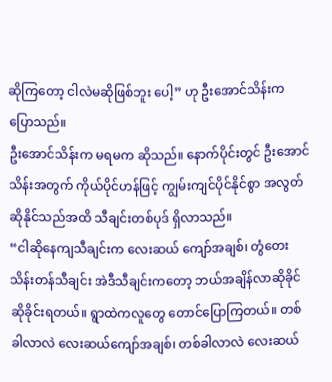ဆိုကြတော့ ငါလဲမဆိုဖြစ်ဘူး ပေါ့” ဟု ဦးအောင်သိန်းက ပြောသည်။
ဦးအောင်သိန်းက မရမက ဆိုသည်။ နောက်ပိုင်းတွင် ဦးအောင်သိန်းအတွက် ကိုယ်ပိုင်ဟန်ဖြင့် ကျွမ်းကျင်ပိုင်နိုင်စွာ အလွတ်ဆိုနိုင်သည်အထိ သီချင်းတစ်ပုဒ် ရှိလာသည်။
“ငါဆိုနေကျသီချင်းက လေးဆယ် ကျော်အချစ်၊ တွံတေးသိန်းတန်သီချင်း အဲဒီသီချင်းကတော့ ဘယ်အချိန်လာဆိုခိုင် ဆိုခိုင်းရတယ်။ ရွာထဲကလူတွေ တောင်ပြောကြတယ်။ တစ်ခါလာလဲ လေးဆယ်ကျော်အချစ်၊ တစ်ခါလာလဲ လေးဆယ်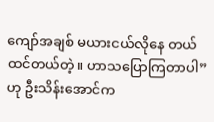ကျော်အချစ် မယားငယ်လိုနေ တယ်ထင်တယ်တဲ့။ ဟာသပြောကြတာပါ”ဟု ဦးသိန်းအောင်က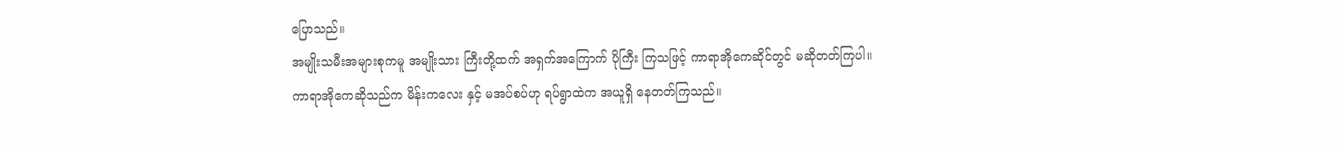ပြောသည်။
အမျိုးသမီးအများစုကမူ အမျိုးသား ကြီးတို့ထက် အရှက်အကြောက် ပိုကြီး ကြသဖြင့် ကာရာအိုကေဆိုင်တွင် မဆိုတတ်ကြပါ။
ကာရာအိုကေဆိုသည်က မိန်းကလေး နှင့် မအပ်စပ်ဟု ရပ်ရွာထဲက အယူရှိ နေတတ်ကြသည်။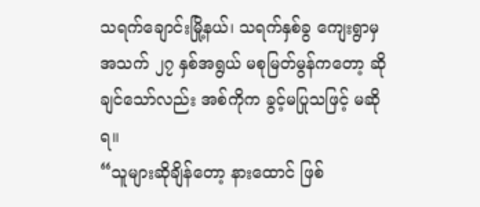သရက်ချောင်းမြို့နယ်၊ သရက်နှစ်ခွ ကျေးရွာမှ အသက် ၂၇ နှစ်အရွယ် မစုမြတ်မွန်ကတော့ ဆိုချင်သော်လည်း အစ်ကိုက ခွင့်မပြုသဖြင့် မဆိုရ။
“သူများဆိုချိန်တော့ နားထောင် ဖြစ်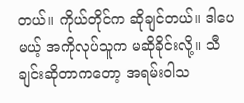တယ်။ ကိုယ်တိုင်က ဆိုချင်တယ်။ ဒါပေမယ့် အကိုလုပ်သူက မဆိုခိုင်းလို့။ သီချင်းဆိုတာကတော့ အရမ်းဝါသ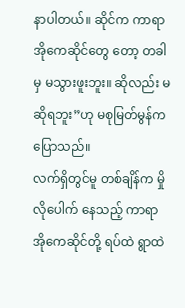နာပါတယ်။ ဆိုင်က ကာရာအိုကေဆိုင်တွေ တော့ တခါမှ မသွားဖူးဘူး။ ဆိုလည်း မဆိုရဘူး”ဟု မစုမြတ်မွန်က ပြောသည်။
လက်ရှိတွင်မူ တစ်ချိန်က မှိုလိုပေါက် နေသည့် ကာရာအိုကေဆိုင်တို့ ရပ်ထဲ ရွာထဲ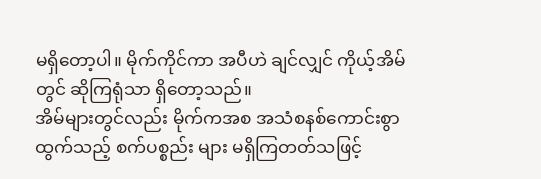မရှိတော့ပါ။ မိုက်ကိုင်ကာ အပီဟဲ ချင်လျှင် ကိုယ့်အိမ်တွင် ဆိုကြရုံသာ ရှိတော့သည်။
အိမ်များတွင်လည်း မိုက်ကအစ အသံစနစ်ကောင်းစွာထွက်သည့် စက်ပစ္စည်း များ မရှိကြတတ်သဖြင့်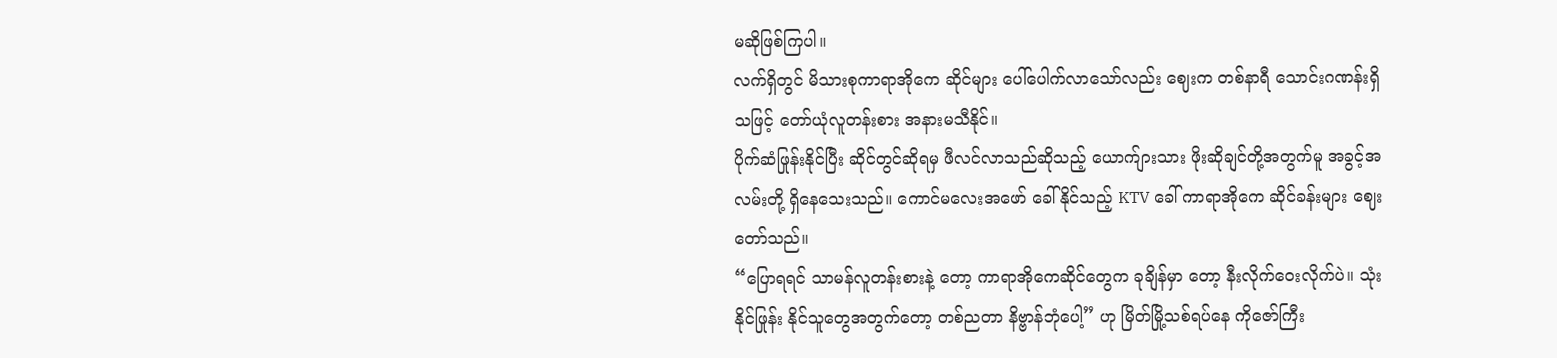မဆိုဖြစ်ကြပါ။
လက်ရှိတွင် မိသားစုကာရာအိုကေ ဆိုင်များ ပေါ်ပေါက်လာသော်လည်း ဈေးက တစ်နာရီ သောင်းဂဏန်းရှိသဖြင့် တော်ယုံလူတန်းစား အနားမသီနိုင်။
ပိုက်ဆံဖြုန်းနိုင်ပြီး ဆိုင်တွင်ဆိုရမှ ဖီလင်လာသည်ဆိုသည့် ယောက်ျားသား ဖိုးဆိုချင်တို့အတွက်မူ အခွင့်အလမ်းတို့ ရှိနေသေးသည်။ ကောင်မလေးအဖော် ခေါ်နိုင်သည့် KTV ခေါ် ကာရာအိုကေ ဆိုင်ခန်းများ ဈေးတော်သည်။
“ပြောရရင် သာမန်လူတန်းစားနဲ့ တော့ ကာရာအိုကေဆိုင်တွေက ခုချိန်မှာ တော့ နီးလိုက်ဝေးလိုက်ပဲ။ သုံးနိုင်ဖြုန်း နိုင်သူတွေအတွက်တော့ တစ်ညတာ နိဗ္ဗာန်ဘုံပေါ့” ဟု မြိတ်မြို့သစ်ရပ်နေ ကိုဇော်ကြီး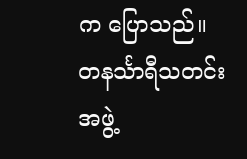က ပြောသည်။
တနင်္သာရီသတင်းအဖွဲ့